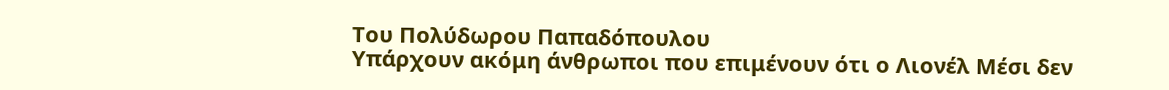Του Πολύδωρου Παπαδόπουλου
Υπάρχουν ακόμη άνθρωποι που επιμένουν ότι ο Λιονέλ Μέσι δεν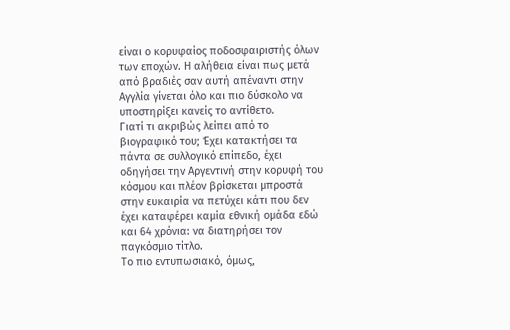είναι ο κορυφαίος ποδοσφαιριστής όλων των εποχών. Η αλήθεια είναι πως μετά από βραδιές σαν αυτή απέναντι στην Αγγλία γίνεται όλο και πιο δύσκολο να υποστηρίξει κανείς το αντίθετο.
Γιατί τι ακριβώς λείπει από το βιογραφικό του; Έχει κατακτήσει τα πάντα σε συλλογικό επίπεδο, έχει οδηγήσει την Αργεντινή στην κορυφή του κόσμου και πλέον βρίσκεται μπροστά στην ευκαιρία να πετύχει κάτι που δεν έχει καταφέρει καμία εθνική ομάδα εδώ και 64 χρόνια: να διατηρήσει τον παγκόσμιο τίτλο.
Το πιο εντυπωσιακό, όμως,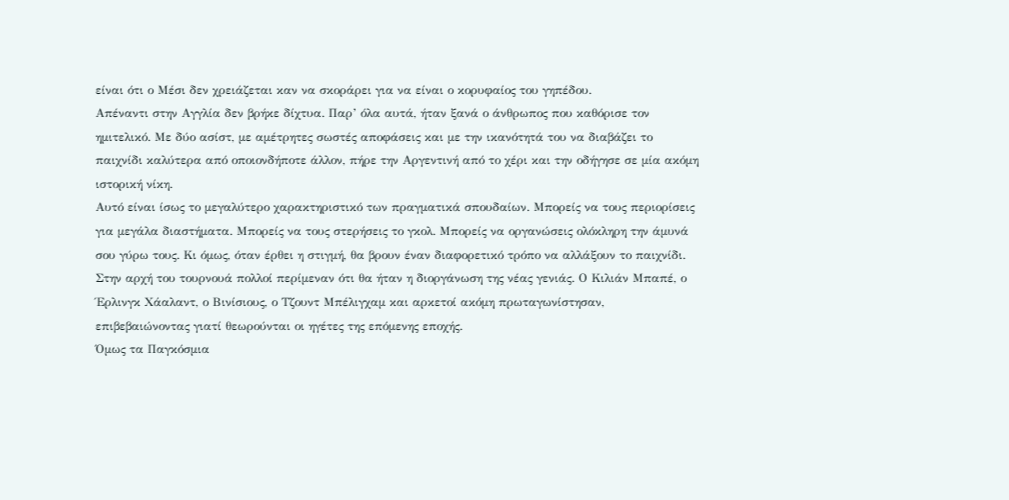είναι ότι ο Μέσι δεν χρειάζεται καν να σκοράρει για να είναι ο κορυφαίος του γηπέδου.
Απέναντι στην Αγγλία δεν βρήκε δίχτυα. Παρ’ όλα αυτά, ήταν ξανά ο άνθρωπος που καθόρισε τον ημιτελικό. Με δύο ασίστ, με αμέτρητες σωστές αποφάσεις και με την ικανότητά του να διαβάζει το παιχνίδι καλύτερα από οποιονδήποτε άλλον, πήρε την Αργεντινή από το χέρι και την οδήγησε σε μία ακόμη ιστορική νίκη.
Αυτό είναι ίσως το μεγαλύτερο χαρακτηριστικό των πραγματικά σπουδαίων. Μπορείς να τους περιορίσεις για μεγάλα διαστήματα. Μπορείς να τους στερήσεις το γκολ. Μπορείς να οργανώσεις ολόκληρη την άμυνά σου γύρω τους. Κι όμως, όταν έρθει η στιγμή, θα βρουν έναν διαφορετικό τρόπο να αλλάξουν το παιχνίδι.
Στην αρχή του τουρνουά πολλοί περίμεναν ότι θα ήταν η διοργάνωση της νέας γενιάς. Ο Κιλιάν Μπαπέ, ο Έρλινγκ Χάαλαντ, ο Βινίσιους, ο Τζουντ Μπέλιγχαμ και αρκετοί ακόμη πρωταγωνίστησαν, επιβεβαιώνοντας γιατί θεωρούνται οι ηγέτες της επόμενης εποχής.
Όμως τα Παγκόσμια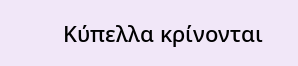Κύπελλα κρίνονται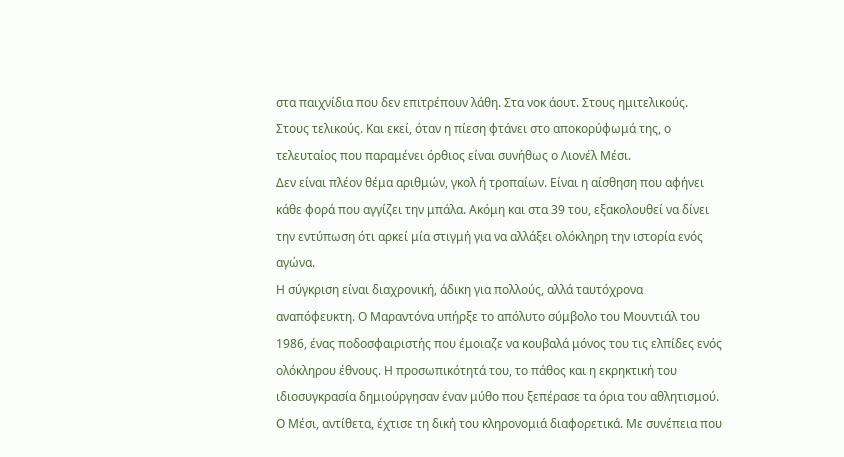στα παιχνίδια που δεν επιτρέπουν λάθη. Στα νοκ άουτ. Στους ημιτελικούς. Στους τελικούς. Και εκεί, όταν η πίεση φτάνει στο αποκορύφωμά της, ο τελευταίος που παραμένει όρθιος είναι συνήθως ο Λιονέλ Μέσι.
Δεν είναι πλέον θέμα αριθμών, γκολ ή τροπαίων. Είναι η αίσθηση που αφήνει κάθε φορά που αγγίζει την μπάλα. Ακόμη και στα 39 του, εξακολουθεί να δίνει την εντύπωση ότι αρκεί μία στιγμή για να αλλάξει ολόκληρη την ιστορία ενός αγώνα.
Η σύγκριση είναι διαχρονική, άδικη για πολλούς, αλλά ταυτόχρονα αναπόφευκτη. Ο Μαραντόνα υπήρξε το απόλυτο σύμβολο του Μουντιάλ του 1986, ένας ποδοσφαιριστής που έμοιαζε να κουβαλά μόνος του τις ελπίδες ενός ολόκληρου έθνους. Η προσωπικότητά του, το πάθος και η εκρηκτική του ιδιοσυγκρασία δημιούργησαν έναν μύθο που ξεπέρασε τα όρια του αθλητισμού.
Ο Μέσι, αντίθετα, έχτισε τη δική του κληρονομιά διαφορετικά. Με συνέπεια που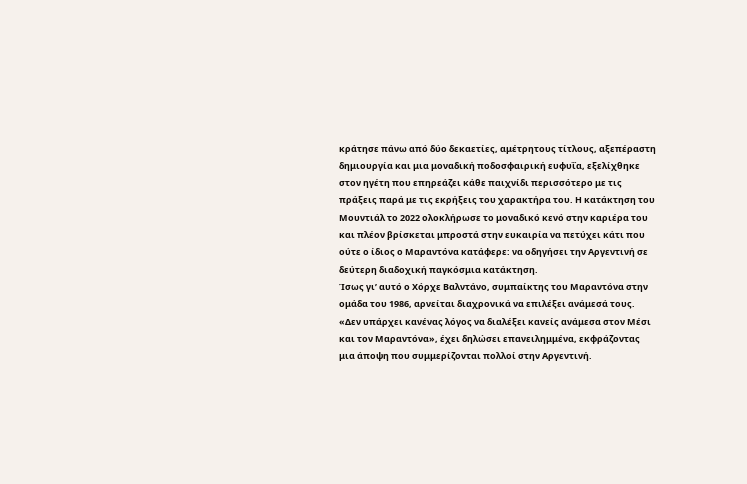κράτησε πάνω από δύο δεκαετίες, αμέτρητους τίτλους, αξεπέραστη δημιουργία και μια μοναδική ποδοσφαιρική ευφυΐα, εξελίχθηκε στον ηγέτη που επηρεάζει κάθε παιχνίδι περισσότερο με τις πράξεις παρά με τις εκρήξεις του χαρακτήρα του. Η κατάκτηση του Μουντιάλ το 2022 ολοκλήρωσε το μοναδικό κενό στην καριέρα του και πλέον βρίσκεται μπροστά στην ευκαιρία να πετύχει κάτι που ούτε ο ίδιος ο Μαραντόνα κατάφερε: να οδηγήσει την Αργεντινή σε δεύτερη διαδοχική παγκόσμια κατάκτηση.
Ίσως γι’ αυτό ο Χόρχε Βαλντάνο, συμπαίκτης του Μαραντόνα στην ομάδα του 1986, αρνείται διαχρονικά να επιλέξει ανάμεσά τους. «Δεν υπάρχει κανένας λόγος να διαλέξει κανείς ανάμεσα στον Μέσι και τον Μαραντόνα», έχει δηλώσει επανειλημμένα, εκφράζοντας μια άποψη που συμμερίζονται πολλοί στην Αργεντινή.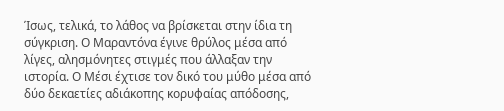Ίσως, τελικά, το λάθος να βρίσκεται στην ίδια τη σύγκριση. Ο Μαραντόνα έγινε θρύλος μέσα από λίγες, αλησμόνητες στιγμές που άλλαξαν την ιστορία. Ο Μέσι έχτισε τον δικό του μύθο μέσα από δύο δεκαετίες αδιάκοπης κορυφαίας απόδοσης,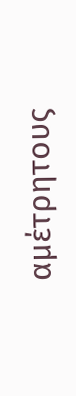αμέτρητους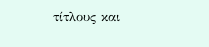τίτλους και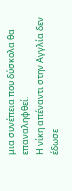μια συνέπεια που δύσκολα θα επαναληφθεί.
Η νίκη απέναντι στην Αγγλία δεν έδωσε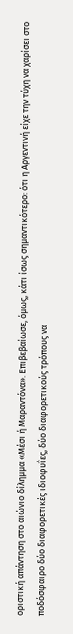οριστική απάντηση στο αιώνιο δίλημμα «Μέσι ή Μαραντόνα». Επιβεβαίωσε, όμως, κάτι ίσως σημαντικότερο: ότι η Αργεντινή είχε την τύχη να χαρίσει στο ποδόσφαιρο δύο διαφορετικές ιδιοφυΐες, δύο διαφορετικούς τρόπους να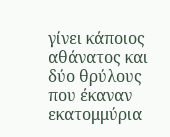γίνει κάποιος αθάνατος και δύο θρύλους που έκαναν εκατομμύρια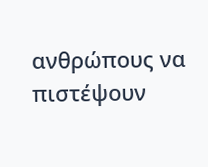ανθρώπους να πιστέψουν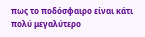πως το ποδόσφαιρο είναι κάτι πολύ μεγαλύτερο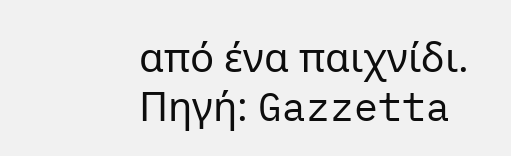από ένα παιχνίδι.
Πηγή: Gazzetta